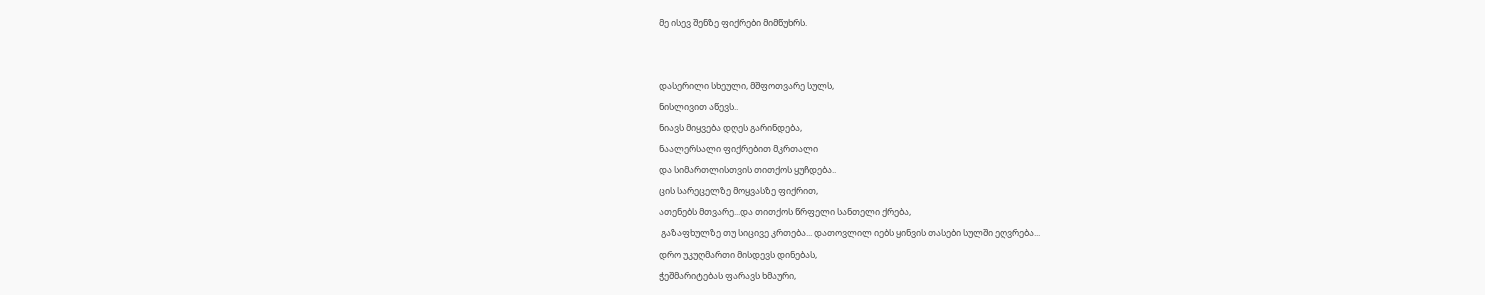მე ისევ შენზე ფიქრები მიმწუხრს.


დასერილი სხეული, მშფოთვარე სულს,
ნისლივით აწევს..
ნიავს მიყვება დღეს გარინდება,
ნაალერსალი ფიქრებით მკრთალი
და სიმართლისთვის თითქოს ყუჩდება..
ცის სარეცელზე მოყვასზე ფიქრით,
ათენებს მთვარე...და თითქოს წრფელი სანთელი ქრება,
 გაზაფხულზე თუ სიცივე კრთება... დათოვლილ იებს ყინვის თასები სულში ეღვრება...
დრო უკუღმართი მისდევს დინებას,
ჭეშმარიტებას ფარავს ხმაური,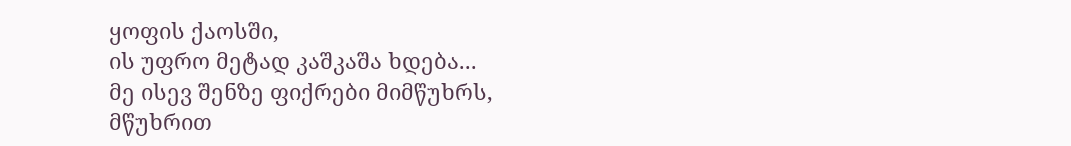ყოფის ქაოსში,
ის უფრო მეტად კაშკაშა ხდება...
მე ისევ შენზე ფიქრები მიმწუხრს,
მწუხრით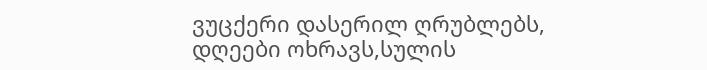ვუცქერი დასერილ ღრუბლებს,
დღეები ოხრავს,სულის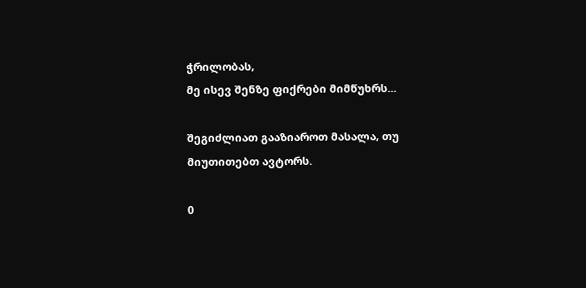ჭრილობას,
მე ისევ შენზე ფიქრები მიმწუხრს...

შეგიძლიათ გააზიაროთ მასალა, თუ მიუთითებთ ავტორს.

0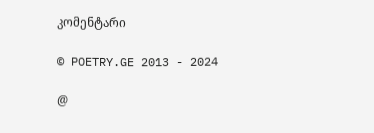კომენტარი

© POETRY.GE 2013 - 2024

@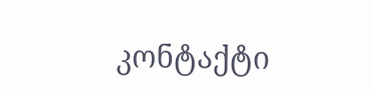კონტაქტი